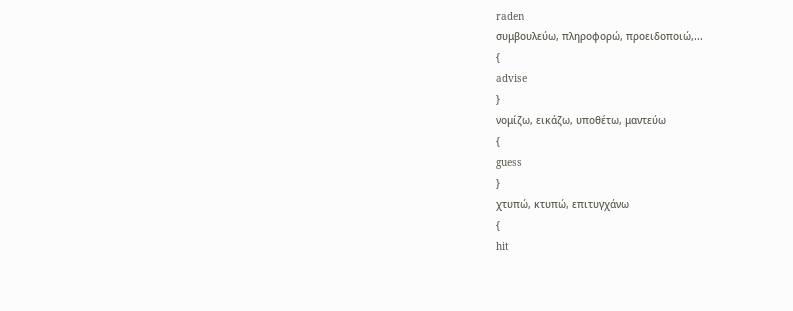raden
συμβουλεύω, πληροφορώ, προειδοποιώ,...
{
advise
}
νομίζω, εικάζω, υποθέτω, μαντεύω
{
guess
}
χτυπώ, κτυπώ, επιτυγχάνω
{
hit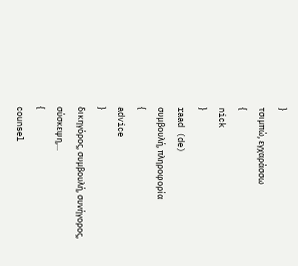}
τσιμπώ, εγχαράσσω
{
nick
}
raad (de)
συμβουλή, πληροφορία
{
advice
}
δικηγόρος, συμβουλή, συνήγορος, σύσκεψη,...
{
counsel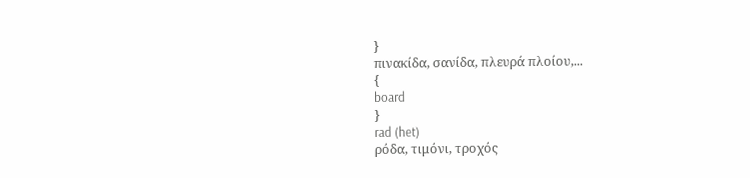}
πινακίδα, σανίδα, πλευρά πλοίου,...
{
board
}
rad (het)
ρόδα, τιμόνι, τροχός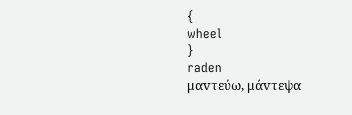{
wheel
}
raden
μαvτεύω, μάvτεψα